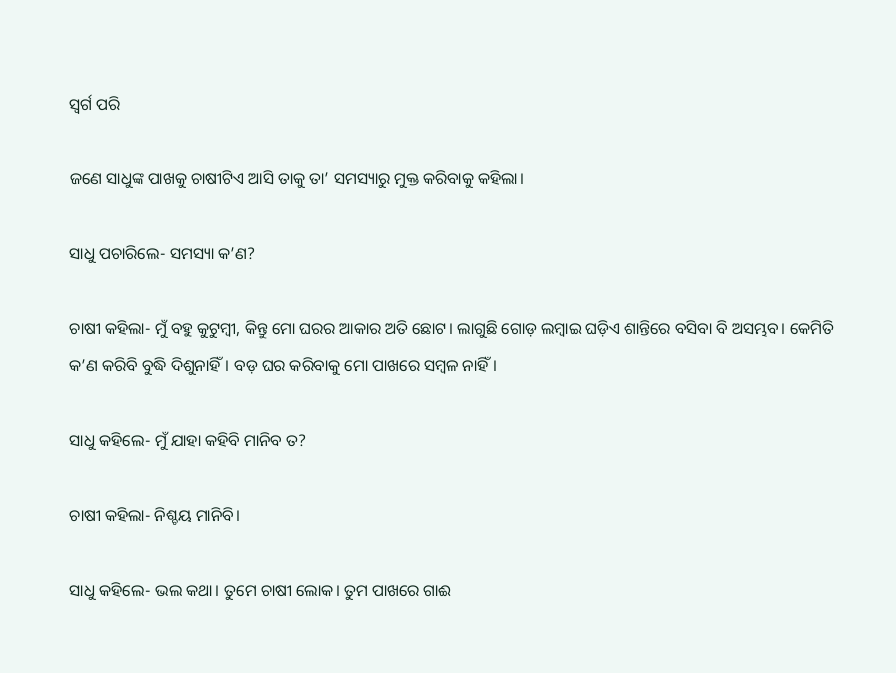ସ୍ବର୍ଗ ପରି

ଜଣେ ସାଧୁଙ୍କ ପାଖକୁ ଚାଷୀଟିଏ ଆସି ତାକୁ ତା’ ସମସ୍ୟାରୁ ମୁକ୍ତ କରିବାକୁ କହିଲା।

ସାଧୁ ପଚାରିଲେ- ସମସ୍ୟା କ’ଣ?

ଚାଷୀ କହିଲା- ମୁଁ ବହୁ କୁଟୁମ୍ବୀ, କିନ୍ତୁ ମୋ ଘରର ଆକାର ଅତି ଛୋଟ। ଲାଗୁଛି ଗୋଡ଼ ଲମ୍ବାଇ ଘଡ଼ିଏ ଶାନ୍ତିରେ ବସିବା ବି ଅସମ୍ଭବ। କେମିତି କ’ଣ କରିବି ବୁଦ୍ଧି ଦିଶୁନାହିଁ। ବଡ଼ ଘର କରିବାକୁ ମୋ ‌ପାଖରେ ସମ୍ବଳ ନାହିଁ।

ସାଧୁ କହିଲେ- ମୁଁ ଯାହା କହିବି ମାନିବ ତ?

ଚାଷୀ କହିଲା- ନିଶ୍ଚୟ ମାନିବି।

ସାଧୁ କହିଲେ- ଭଲ କଥା। ତୁମେ ଚାଷୀ ଲୋକ। ତୁମ ପାଖରେ ଗାଈ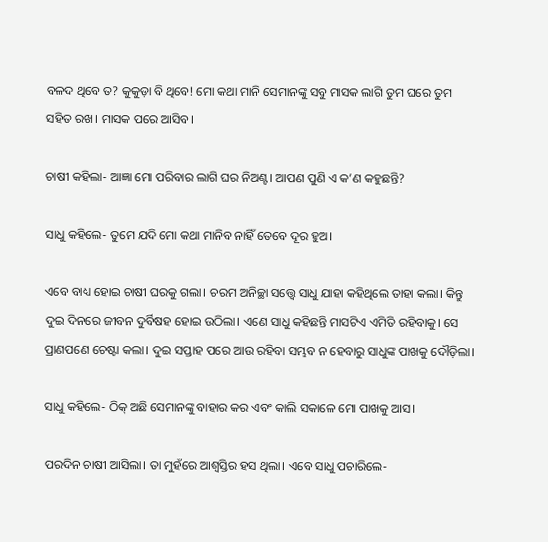ବଳଦ ଥିବେ ତ? କୁକୁଡ଼ା ବି ଥିବେ! ମୋ କଥା ମାନି ସେମାନଙ୍କୁ ସବୁ ମାସକ ଲାଗି ତୁମ ଘରେ ତୁମ ସହିତ ରଖ। ମାସକ ପରେ ଆସିବ।

ଚାଷୀ କହିଲା- ଆଜ୍ଞା ମୋ ପରିବାର ଲାଗି ଘର ନିଅଣ୍ଟ। ଆପଣ ପୁଣି ଏ କ’ଣ କହୁଛନ୍ତି?

ସାଧୁ କହିଲେ- ତୁମେ ଯଦି ମୋ କଥା ମାନିବ ନାହିଁ ତେବେ ଦୂର ହୁଅ।

ଏବେ ବାଧ୍ୟ ହୋଇ ଚାଷୀ ଘରକୁ ଗଲା। ଚରମ ଅନିଚ୍ଛା ସତ୍ତ୍ବେ ସାଧୁ ଯାହା କହିଥିଲେ ତାହା କଲା। କିନ୍ତୁ ଦୁଇ ଦିନରେ ଜୀବନ ଦୁର୍ବିଷହ ହୋଇ ଉଠିଲା। ଏଣେ ସାଧୁ କହିଛନ୍ତି ମାସଟିଏ ଏମିତି ରହିବାକୁ। ସେ ପ୍ରାଣପଣେ ଚେଷ୍ଟା କଲା। ଦୁଇ ସପ୍ତା‌ହ ପରେ ଆଉ ରହିବା ସମ୍ଭବ ନ ହେବାରୁ ସାଧୁଙ୍କ ପାଖକୁ ଦୌଡ଼ିଲା।

ସାଧୁ କହିଲେ- ଠିକ୍‌ ଅଛି ସେମାନଙ୍କୁ ବାହାର କର ଏବଂ କାଲି ସକାଳେ ମୋ ପାଖକୁ ଆସ।

ପରଦିନ ଚାଷୀ ଆସିଲା। ତା ମୁହଁରେ ଆଶ୍ବସ୍ତିର ହସ ଥିଲା। ଏବେ ସାଧୁ ପଚାରିଲେ-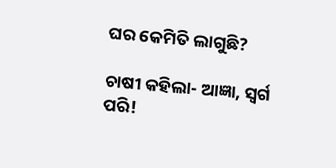ଘର କେମିତି ଲାଗୁଛି?

ଚାଷୀ କହିଲା- ଆଜ୍ଞା, ସ୍ବର୍ଗ ପରି!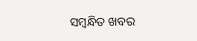ସମ୍ବନ୍ଧିତ ଖବର